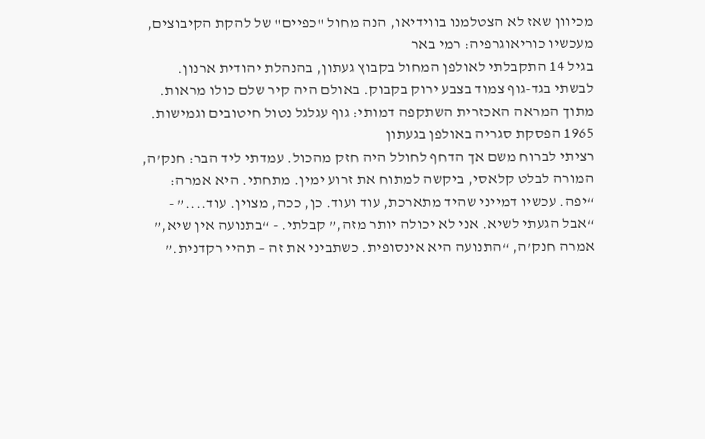מכיוון שאז לא הצטלמנו בווידיאו, הנה מחול "כפיים" של להקת הקיבוצים, מעכשיו כוריאוגרפיה: רמי באר
בגיל 14 התקבלתי לאולפן המחול בקבוץ געתון, בהנהלת יהודית ארנון. לבשתי בגד-גוף צמוד בצבע ירוק בקבוק. באולם היה קיר שלם כולו מראות. מתוך המראה האכזרית השתקפה דמותי: גוף עגלגל נטול חיטובים וגמישות.
1965 הפסקת סגריה באולפן בגעתון
רציתי לברוח משם אך הדחף לחולל היה חזק מהכול. עמדתי ליד הבר: חנק’ה, המורה לבלט קלאסי, ביקשה למתוח את זרוע ימין. מתחתי. היא אמרה: “יפה. עכשיו דמייני שהיד מתארכת, עוד ועוד. כן, ככה, מצוין. עוד....” - “אבל הגעתי לשיא. אני לא יכולה יותר מזה,” קבלתי. - “בתנועה אין שיא,” אמרה חנק’ה, “התנועה היא אינסופית. כשתביני את זה – תהיי רקדנית.”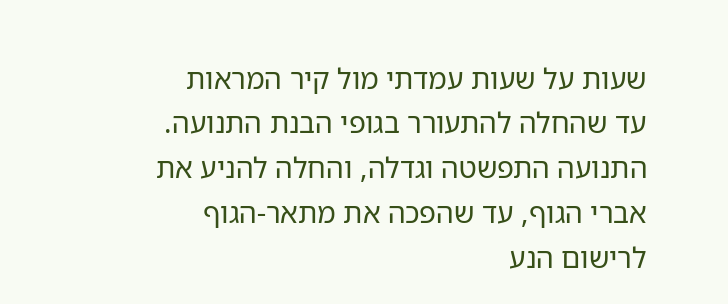שעות על שעות עמדתי מול קיר המראות עד שהחלה להתעורר בגופי הבנת התנועה. התנועה התפשטה וגדלה, והחלה להניע את אברי הגוף, עד שהפכה את מתאר-הגוף לרישום הנע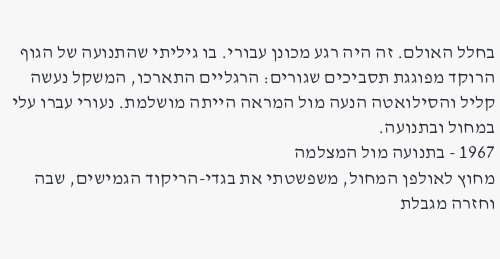בחלל האולם. זה היה רגע מכונן עבורי. בו גיליתי שהתנועה של הגוף הרוקד מפוגגת תסביכים שגורים: הרגליים התארכו, המשקל נעשה קליל והסילואטה הנעה מול המראה הייתה מושלמת. נעורי עברו עלי במחול ובתנועה.
1967 - בתנועה מול המצלמה
מחוץ לאולפן המחול, משפשטתי את בגדי-הריקוד הגמישים, שבה וחזרה מגבלת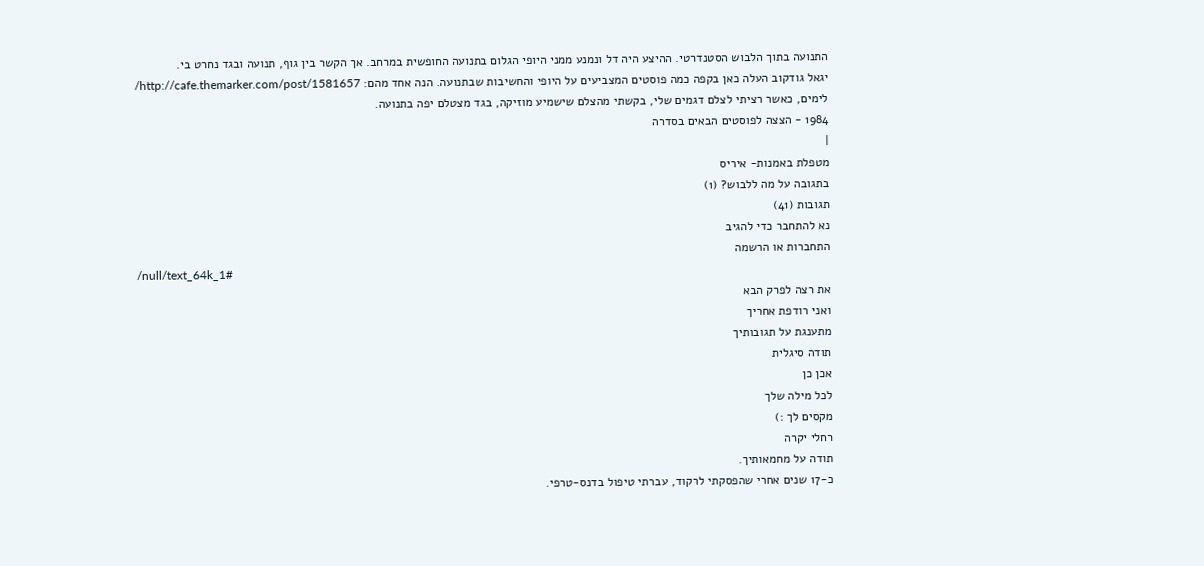התנועה בתוך הלבוש הסטנדרטי. ההיצע היה דל ונמנע ממני היופי הגלום בתנועה החופשית במרחב. אך הקשר בין גוף, תנועה ובגד נחרט בי.
יגאל גודקוב העלה כאן בקפה כמה פוסטים המצביעים על היופי והחשיבות שבתנועה. הנה אחד מהם: http://cafe.themarker.com/post/1581657/
לימים, כאשר רציתי לצלם דגמים שלי, בקשתי מהצלם שישמיע מוזיקה, בגד מצטלם יפה בתנועה.
1984 - הצצה לפוסטים הבאים בסדרה
|
מטפלת באמנות- איריס
בתגובה על מה ללבוש? (1)
תגובות (41)
נא להתחבר כדי להגיב
התחברות או הרשמה
/null/text_64k_1#
את רצה לפרק הבא
ואני רודפת אחריך
מתענגת על תגובותיך
תודה סיגלית
אכן כן
לכל מילה שלך
מקסים לך :)
רחלי יקרה
תודה על מחמאותיך.
כ-17 שנים אחרי שהפסקתי לרקוד, עברתי טיפול בדנס-טרפי.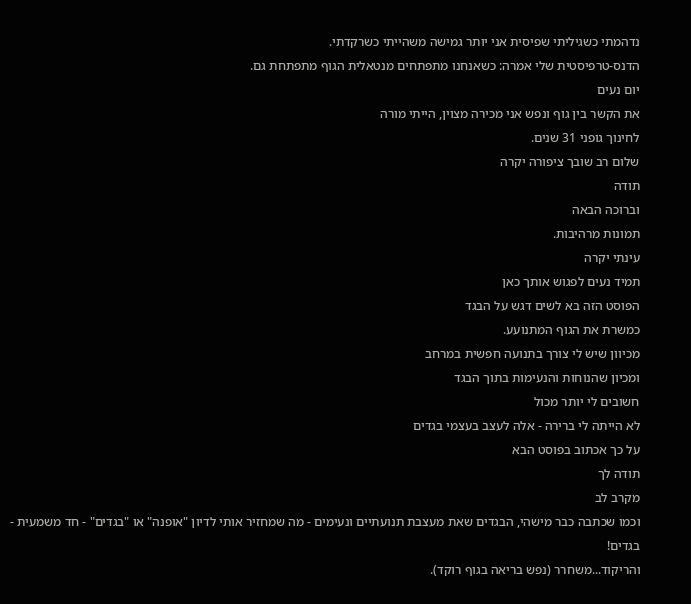נדהמתי כשגיליתי שפיסית אני יותר גמישה משהייתי כשרקדתי.
הדנס-טרפיסטית שלי אמרה: כשאנחנו מתפתחים מנטאלית הגוף מתפתחת גם.
יום נעים
את הקשר בין גוף ונפש אני מכירה מצוין, הייתי מורה
לחינוך גופני 31 שנים.
שלום רב שובך ציפורה יקרה
תודה
וברוכה הבאה
תמונות מרהיבות.
עינתי יקרה
תמיד נעים לפגוש אותך כאן
הפוסט הזה בא לשים דגש על הבגד
כמשרת את הגוף המתנועע.
מכיוון שיש לי צורך בתנועה חפשית במרחב
ומכיון שהנוחות והנעימות בתוך הבגד
חשובים לי יותר מכול
לא הייתה לי ברירה - אלה לעצב בעצמי בגדים
על כך אכתוב בפוסט הבא
תודה לך
מקרב לב
וכמו שכתבה כבר מישהי, הבגדים שאת מעצבת תנועתיים ונעימים - מה שמחזיר אותי לדיון "אופנה" או "בגדים" - חד משמעית - בגדים!
והריקוד...משחרר (נפש בריאה בגוף רוקד).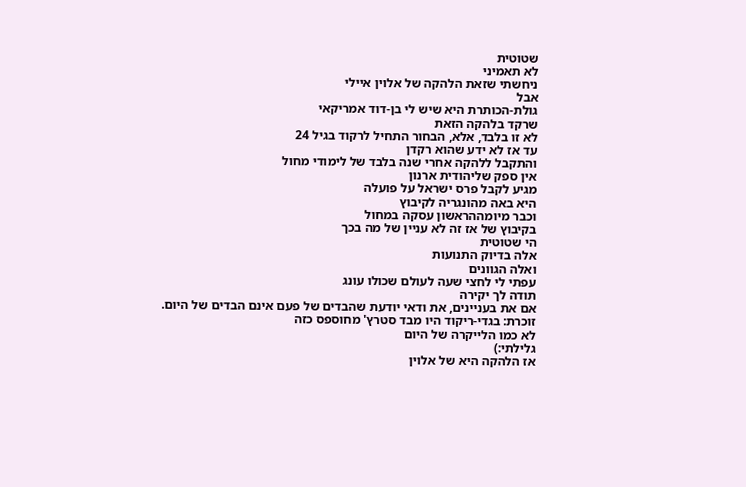שטוטית
לא תאמיני
ניחשתי שזאת הלהקה של אלוין איילי
אבל
גולת-הכותרת היא שיש לי בן-דוד אמריקאי
שרקד בלהקה הזאת
לא זו בלבד, אלא, הבחור התחיל לרקוד בגיל 24
עד אז לא ידע שהוא רקדן
והתקבל ללהקה אחרי שנה בלבד של לימודי מחול
אין ספק שליהודית ארנון
מגיע לקבל פרס ישראל על פועלה
היא באה מהונגריה לקיבוץ
וכבר מיומההראשון עסקה במחול
בקיבוץ של אז זה לא עניין של מה בכך
הי שטוטית
אלה בדיוק התנועות
ואלה הגוונים
עפתי לי לחצי שעה לעולם שכולו עונג
תודה לך יקירה
אם את בעניינים, את ודאי יודעת שהבדים של פעם אינם הבדים של היום.
זוכרת: בגדי-ריקוד היו מבד סטרץ' מחוספס כזה
לא כמו הלייקרה של היום
גלילתי:)
אז הלהקה היא של אלוין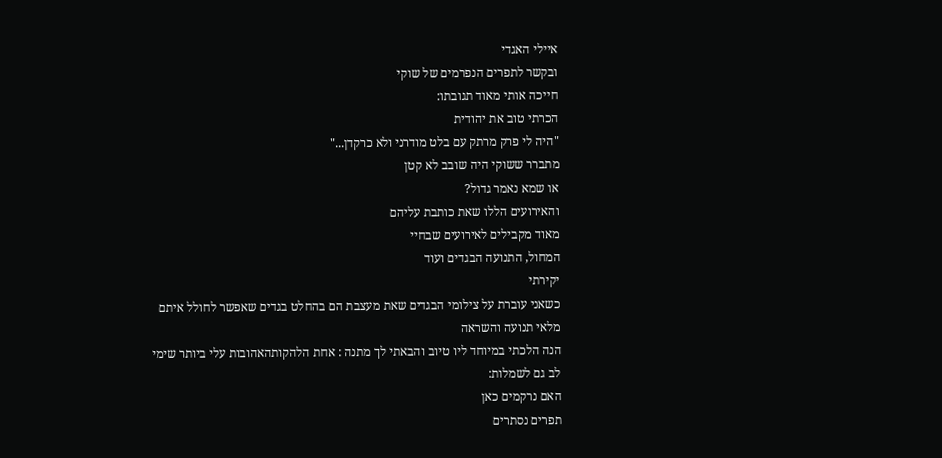איילי האגדי
ובקשר לתפרים הנפרמים של שוקי
חייכה אותי מאוד תגובתו:
הכרתי טוב את יהודית
"היה לי פרק מרתק עם בלט מודרני ולא כרקדן..."
מתברר ששוקי היה שובב לא קטן
או שמא נאמר גדול?
והאירועים הללו שאת כותבת עליהם
מאוד מקבילים לאירועים שבחיי
המחול, התנועה הבגדים ועוד
יקירתי
כשאני עוברת על צילומי הבגדים שאת מעצבת הם בהחלט בגדים שאפשר לחולל איתם
מלאי תנועה והשראה
הנה הלכתי במיוחד ליו טיוב והבאתי לך מתנה : אחת הלהקותהאהובות עלי ביותר שימי לב גם לשמלות:
האם נרקמים כאן
תפרים נסתרים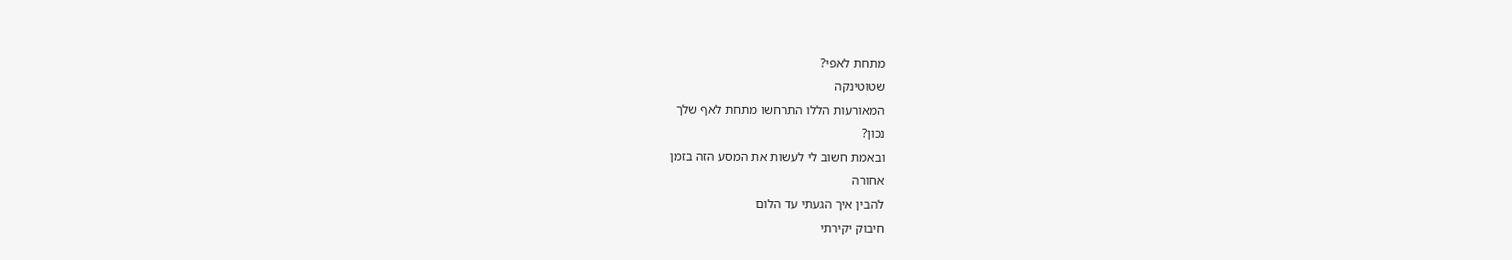מתחת לאפי?
שטוטינקה
המאורעות הללו התרחשו מתחת לאף שלך
נכון?
ובאמת חשוב לי לעשות את המסע הזה בזמן
אחורה
להבין איך הגעתי עד הלום
חיבוק יקירתי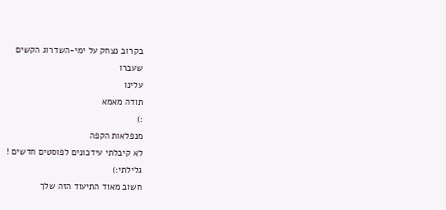בקרוב נצחק על ימי-השדרוג הקשים
שעברו
עלינו
תודה מאמא
:)
מנפלאות הקפה
לא קיבלתי עידכונים לפוסטים חדשים !
גלילתי:)
חשוב מאוד התיעוד הזה שלך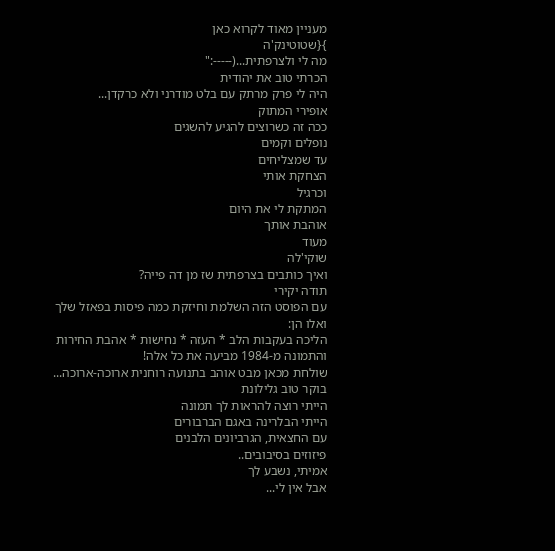מעניין מאוד לקרוא כאן
}{שטוטינק'ה
מה לי ולצרפתית...(-----:"
הכרתי טוב את יהודית
היה לי פרק מרתק עם בלט מודרני ולא כרקדן...
אופירי המתוק
ככה זה כשרוצים להגיע להשגים
נופלים וקמים
עד שמצליחים
הצחקת אותי
וכרגיל
המתקת לי את היום
אוהבת אותך
מעוד
שוקי'לה
ואיך כותבים בצרפתית שז מן דה פייה?
תודה יקירי
עם הפוסט הזה השלמת וחיזקת כמה פיסות בפאזל שלך
ואלו הן:
הליכה בעקבות הלב * העזה * נחישות * אהבת החירות
והתמונה מ-1984 מביעה את כל אלה!
שולחת מכאן מבט אוהב בתנועה רוחנית ארוכה-ארוכה...
בוקר טוב גלילונת
הייתי רוצה להראות לך תמונה
הייתי הבלרינה באגם הברבורים
עם החצאית, הגרביונים הלבנים
פיזוזים בסיבובים..
אמיתי, נשבע לך
אבל אין לי...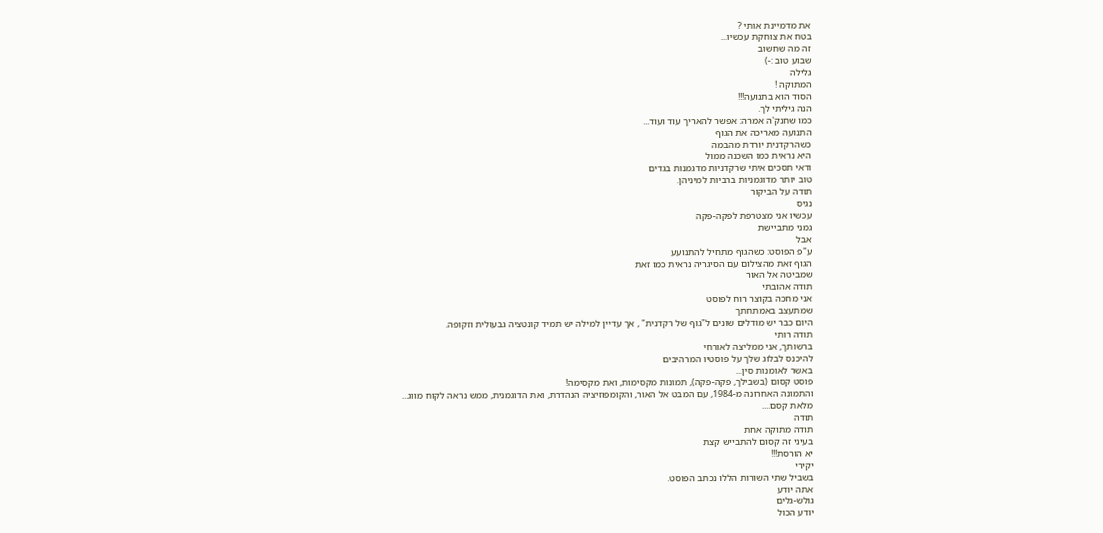את מדמיינת אותי ?
בטח את צוחקת עכשיו...
זה מה שחשוב
שבוע טוב :-)
גלילה
המתוקה !
הסוד הוא בתנועה!!!
הנה גיליתי לך.
כמו שחנק'ה אמרה: אפשר להאריך עוד ועוד...
התנועה מאריכה את הגוף
כשהרקדנית יורדת מהבמה
היא נראית כמו השכנה ממול
ודאי תסכים איתי שרקדניות מדגמנות בגדים
טוב יותר מדוגמניות ברביות למיניהן.
תודה על הביקור
נגיס
עכשיו אני מצטרפת לפקה-פקה
גמני מתביישת
אבל
ע"פ הפוסט: כשהגוף מתחיל להתנועע
הגוף זאת מהצילום עם הסיגריה נראית כמו זאת
שמביטה אל האור
תודה אהובתי
אני מחכה בקוצר רוח לפוסט
שמתעצב באמתחתך
היום כבר יש מודלים שונים ל"גוף של רקדנית" , אך עדיין למילה יש תמיד קונטציה גבעולית וזקופה.
תודה רותי
ברשותך, אני ממליצה לאורחי
להיכנס לבלוג שלך על פוסטיו המרהיבים
באשר לאומנות סין...
פוסט קסום (בשבילך, פקה-פקה), תמונות מקסימות, ואת מקסימה!
והתמונה האחרונה מ-1984, עם המבט אל האור, והקומפוזיציה הנהדרת, ואת הדוגמנית, ממש נראה לקוח מווג...
מלאת קסם....
תודה
תודה מתוקה אחת
בעיני זה קסום להתבייש קצת
יא הורסת!!!
יקירי
בשביל שתי השורות הללו נכתב הפוסט.
אתה יודע
גולש-גלים
יודע הכול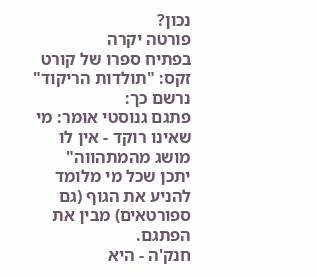נכון?
פורטה יקרה
בפתיח ספרו של קורט זקס: "תולדות הריקוד" נרשם כך:
פתגם גנוסטי אומר: מי שאינו רוקד - אין לו מושג מהמתהווה"
יתכן שכל מי מלומד להניע את הגוף (גם ספורטאים) מבין את הפתגם.
חנק'ה - היא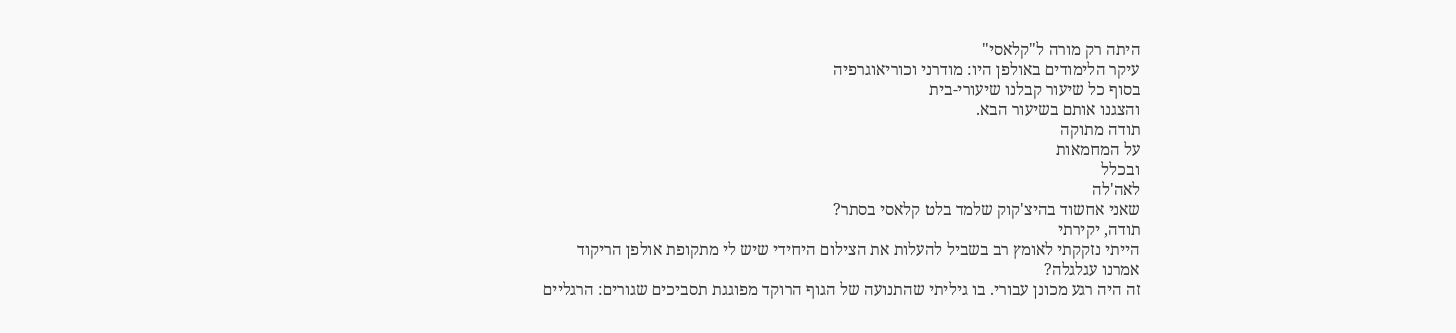היתה רק מורה ל"קלאסי"
עיקר הלימודים באולפן היו: מודרני וכוריאוגרפיה
בסוף כל שיעור קבלנו שיעורי-בית
והצגנו אותם בשיעור הבא.
תודה מתוקה
על המחמאות
ובכלל
לאה'לה
שאני אחשוד בהיצ'קוק שלמד בלט קלאסי בסתר?
תודה, יקירתי
הייתי נזקקתי לאומץ רב בשביל להעלות את הצילום היחידי שיש לי מתקופת אולפן הריקוד
אמרנו עגלגלה?
זה היה רגע מכונן עבורי. בו גיליתי שהתנועה של הגוף הרוקד מפוגגת תסביכים שגורים: הרגליים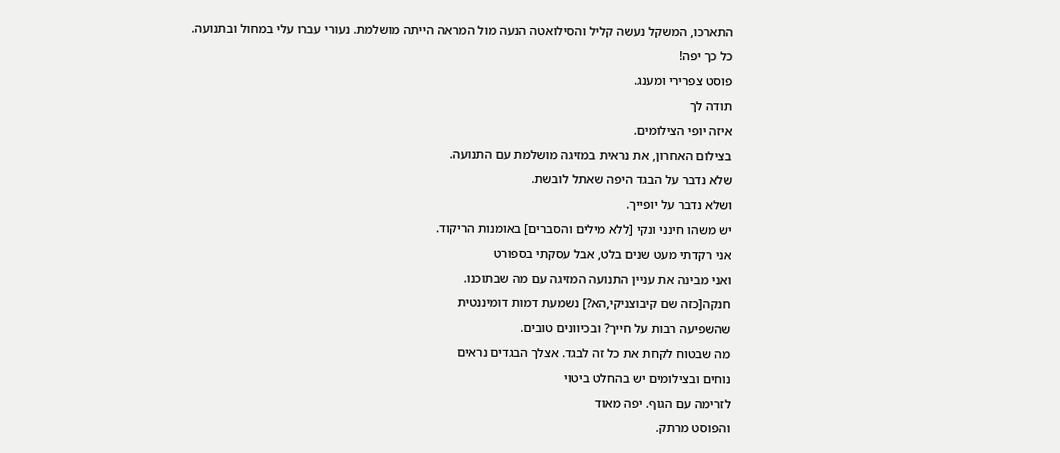התארכו, המשקל נעשה קליל והסילואטה הנעה מול המראה הייתה מושלמת. נעורי עברו עלי במחול ובתנועה.
כל כך יפה!
פוסט צפרירי ומענג.
תודה לך
איזה יופי הצילומים.
בצילום האחרון, את נראית במזיגה מושלמת עם התנועה.
שלא נדבר על הבגד היפה שאתל לובשת.
ושלא נדבר על יופייך.
יש משהו חינני ונקי [ללא מילים והסברים] באומנות הריקוד.
אני רקדתי מעט שנים בלט, אבל עסקתי בספורט
ואני מבינה את עניין התנועה המזיגה עם מה שבתוכנו.
חנקה[כזה שם קיבוצניקי,הא?] נשמעת דמות דומיננטית
שהשפיעה רבות על חייך? ובכיוונים טובים.
מה שבטוח לקחת את כל זה לבגד. אצלך הבגדים נראים
נוחים ובצילומים יש בהחלט ביטוי
לזרימה עם הגוף. יפה מאוד
והפוסט מרתק.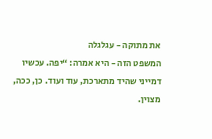את מתוקה - עגלגלה
המשפט הזה - היא אמרה: “יפה. עכשיו דמייני שהיד מתארכת, עוד ועוד. כן, ככה, מצוין.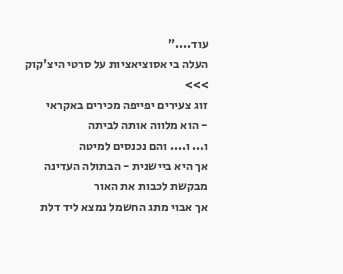עוד....”
העלה בי אסוציאציות על סרטי היצ'קוק >>>
זוג צעירים יפייפה מכירים באקראי
- הוא מלווה אותה לביתה
ו... ו.... והם נכנסים למיטה
אך היא ביישנית - הבתולה העדינה
מבקשת לכבות את האור
אך אבוי מתג החשמל נמצא ליד דלת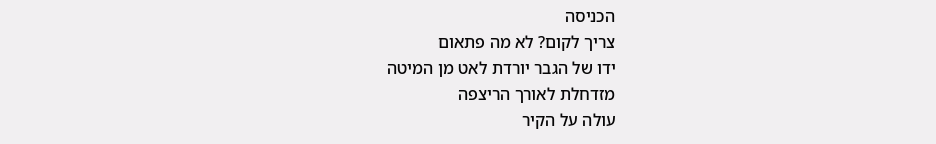הכניסה
צריך לקום? לא מה פתאום
ידו של הגבר יורדת לאט מן המיטה
מזדחלת לאורך הריצפה
עולה על הקיר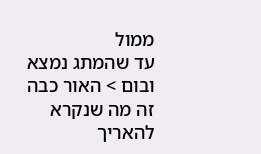ממול
עד שהמתג נמצא ובום > האור כבה
זה מה שנקרא להאריך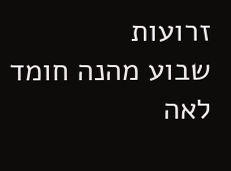זרועות
שבוע מהנה חומד
לאה